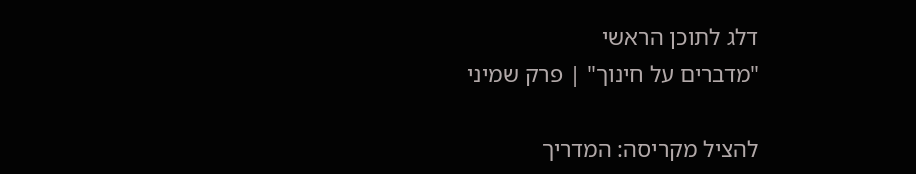דלג לתוכן הראשי
"מדברים על חינוך" | פרק שמיני

להציל מקריסה: המדריך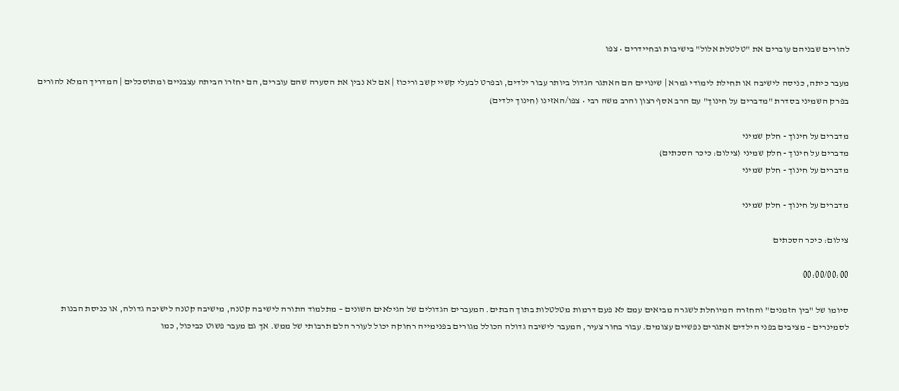להורים שבניהם עוברים את "טלטלת אלול" בישיבות ובחיידרים • צפו

מעבר כיתה, כניסה לישיבה או תחילת לימודי גמרא | שינויים הם האתגר הגדול ביותר עבור ילדים, ובפרט לבעלי קשיי קשב וריכוז | אם לא נבין את הסערה שהם עוברים, הם יחזרו הביתה עצבניים ומתוסכלים | המדריך המלא להורים בפרק השמיני בסדרת "מדברים על חינוך" עם הרב אסף רצון והרב משה רבי • צפו/האזינו (חינוך ילדים)

מדברים על חינוך - חלק שמיני
מדברים על חינוך - חלק שמיני (צילום: כיכר הסכתים)
מדברים על חינוך - חלק שמיני

מדברים על חינוך - חלק שמיני

צילום: כיכר הסכתים

00:00/00:00

סיומו של "בין הזמנים" והחזרה המיוחלת לשגרה מביאים עמם לא פעם דרמות מטלטלות בתוך הבתים. המעברים הגדולים של הגילאים השונים – מתלמוד התורה לישיבה קטנה, מישיבה קטנה לישיבה גדולה, או כניסת הבנות לסמינרים – מציבים בפני הילדים אתגרים נפשיים עצומים. עבור בחור צעיר, המעבר לישיבה גדולה הכולל מגורים בפנימייה רחוקה יכול לעורר הלם תרבותי של ממש. אך גם מעבר פשוט כביכול, כמו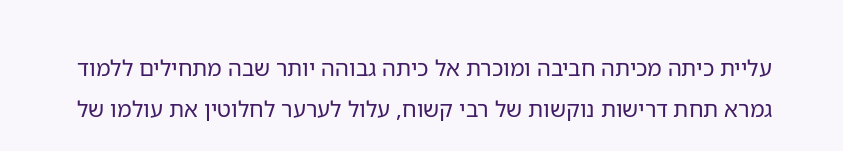עליית כיתה מכיתה חביבה ומוכרת אל כיתה גבוהה יותר שבה מתחילים ללמוד גמרא תחת דרישות נוקשות של רבי קשוח, עלול לערער לחלוטין את עולמו של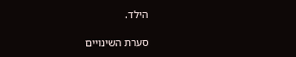הילד.

סערת השינויים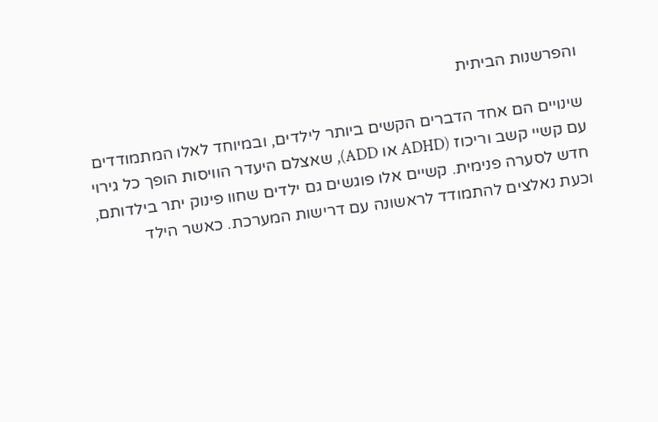והפרשנות הביתית

שינויים הם אחד הדברים הקשים ביותר לילדים, ובמיוחד לאלו המתמודדים עם קשיי קשב וריכוז (ADHD או ADD), שאצלם היעדר הוויסות הופך כל גירוי חדש לסערה פנימית. קשיים אלו פוגשים גם ילדים שחוו פינוק יתר בילדותם, וכעת נאלצים להתמודד לראשונה עם דרישות המערכת. כאשר הילד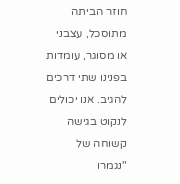חוזר הביתה מתוסכל, עצבני או מסוגר, עומדות בפנינו שתי דרכים להגיב. אנו יכולים לנקוט בגישה קשוחה של "נגמרו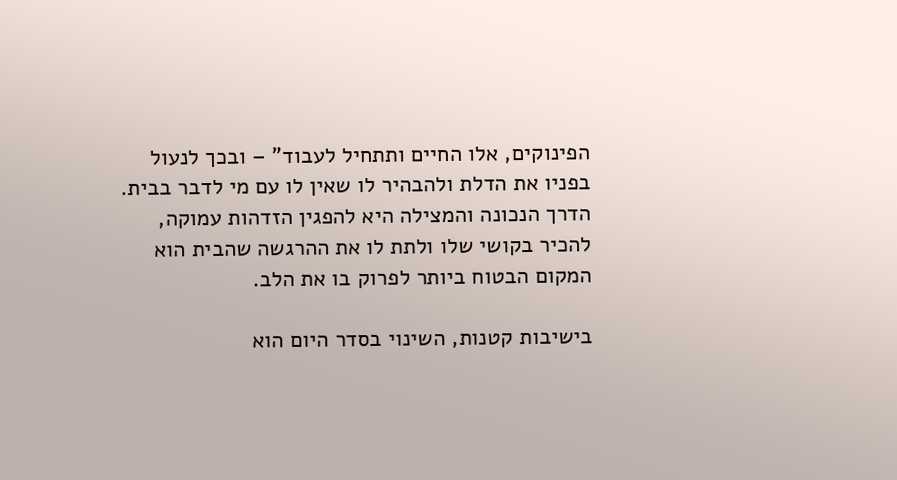הפינוקים, אלו החיים ותתחיל לעבוד" – ובכך לנעול בפניו את הדלת ולהבהיר לו שאין לו עם מי לדבר בבית. הדרך הנכונה והמצילה היא להפגין הזדהות עמוקה, להכיר בקושי שלו ולתת לו את ההרגשה שהבית הוא המקום הבטוח ביותר לפרוק בו את הלב.

בישיבות קטנות, השינוי בסדר היום הוא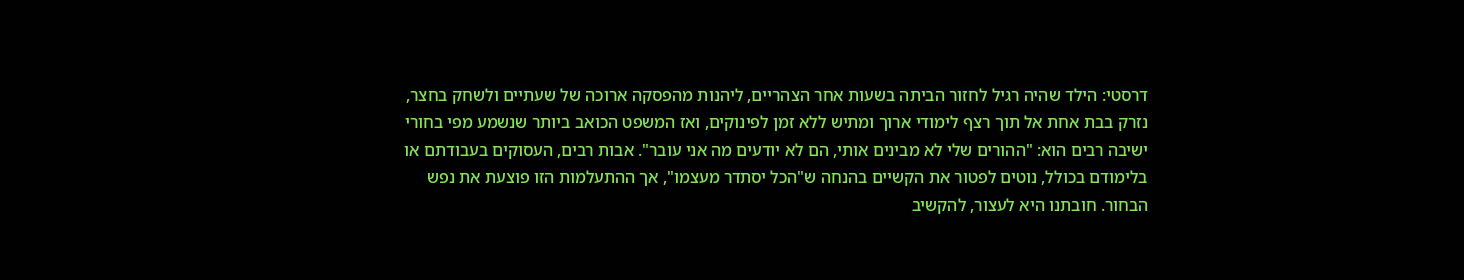דרסטי: הילד שהיה רגיל לחזור הביתה בשעות אחר הצהריים, ליהנות מהפסקה ארוכה של שעתיים ולשחק בחצר, נזרק בבת אחת אל תוך רצף לימודי ארוך ומתיש ללא זמן לפינוקים, ואז המשפט הכואב ביותר שנשמע מפי בחורי ישיבה רבים הוא: "ההורים שלי לא מבינים אותי, הם לא יודעים מה אני עובר". אבות רבים, העסוקים בעבודתם או בלימודם בכולל, נוטים לפטור את הקשיים בהנחה ש"הכל יסתדר מעצמו", אך ההתעלמות הזו פוצעת את נפש הבחור. חובתנו היא לעצור, להקשיב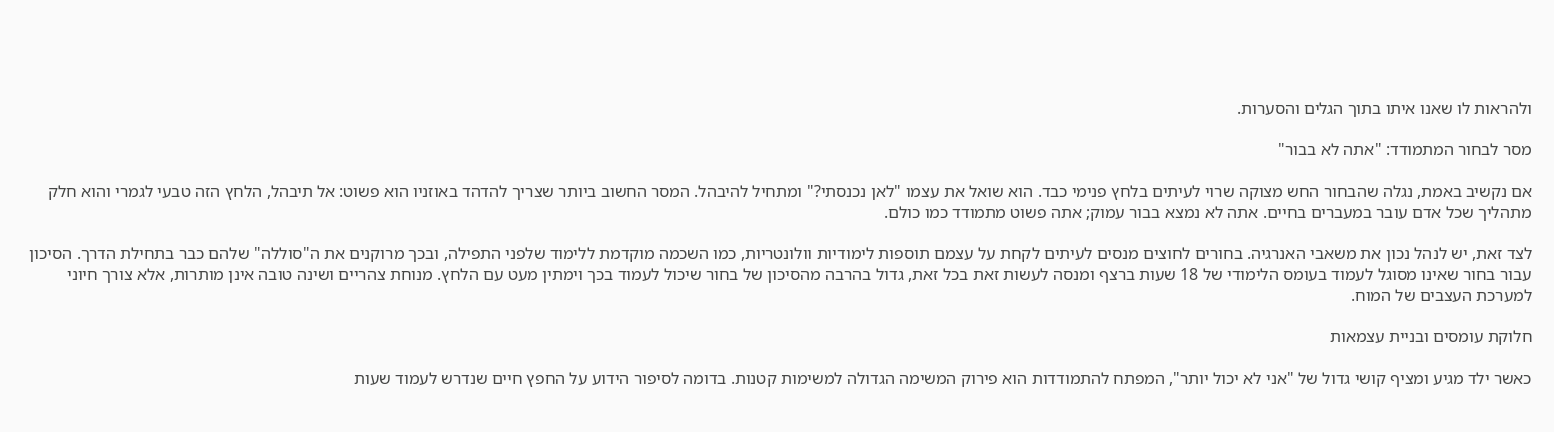ולהראות לו שאנו איתו בתוך הגלים והסערות.

מסר לבחור המתמודד: "אתה לא בבור"

אם נקשיב באמת, נגלה שהבחור החש מצוקה שרוי לעיתים בלחץ פנימי כבד. הוא שואל את עצמו "לאן נכנסתי?" ומתחיל להיבהל. המסר החשוב ביותר שצריך להדהד באוזניו הוא פשוט: אל תיבהל, הלחץ הזה טבעי לגמרי והוא חלק מתהליך שכל אדם עובר במעברים בחיים. אתה לא נמצא בבור עמוק; אתה פשוט מתמודד כמו כולם.

לצד זאת, יש לנהל נכון את משאבי האנרגיה. בחורים לחוצים מנסים לעיתים לקחת על עצמם תוספות לימודיות וולונטריות, כמו השכמה מוקדמת ללימוד שלפני התפילה, ובכך מרוקנים את ה"סוללה" שלהם כבר בתחילת הדרך. הסיכון עבור בחור שאינו מסוגל לעמוד בעומס הלימודי של 18 שעות ברצף ומנסה לעשות זאת בכל זאת, גדול בהרבה מהסיכון של בחור שיכול לעמוד בכך וימתין מעט עם הלחץ. מנוחת צהריים ושינה טובה אינן מותרות, אלא צורך חיוני למערכת העצבים של המוח.

חלוקת עומסים ובניית עצמאות

כאשר ילד מגיע ומציף קושי גדול של "אני לא יכול יותר", המפתח להתמודדות הוא פירוק המשימה הגדולה למשימות קטנות. בדומה לסיפור הידוע על החפץ חיים שנדרש לעמוד שעות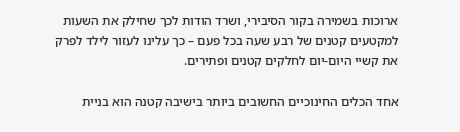ארוכות בשמירה בקור הסיבירי, ושרד הודות לכך שחילק את השעות למקטעים קטנים של רבע שעה בכל פעם – כך עלינו לעזור לילד לפרק את קשיי היום-יום לחלקים קטנים ופתירים.

אחד הכלים החינוכיים החשובים ביותר בישיבה קטנה הוא בניית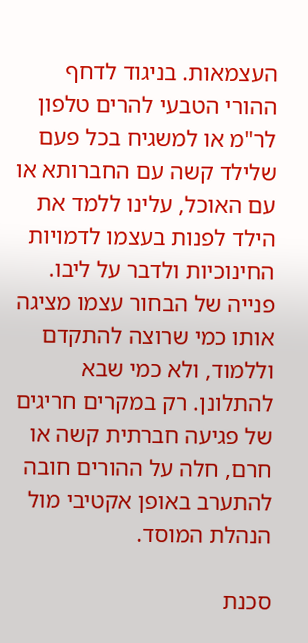העצמאות. בניגוד לדחף ההורי הטבעי להרים טלפון לר"מ או למשגיח בכל פעם שלילד קשה עם החברותא או עם האוכל, עלינו ללמד את הילד לפנות בעצמו לדמויות החינוכיות ולדבר על ליבו. פנייה של הבחור עצמו מציגה אותו כמי שרוצה להתקדם וללמוד, ולא כמי שבא להתלונן. רק במקרים חריגים של פגיעה חברתית קשה או חרם, חלה על ההורים חובה להתערב באופן אקטיבי מול הנהלת המוסד.

סכנת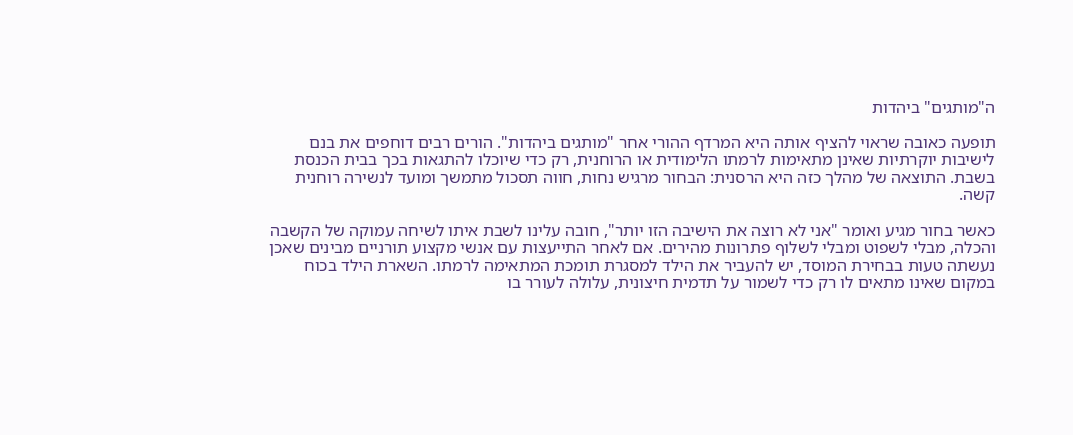ה"מותגים" ביהדות

תופעה כאובה שראוי להציף אותה היא המרדף ההורי אחר "מותגים ביהדות". הורים רבים דוחפים את בנם לישיבות יוקרתיות שאינן מתאימות לרמתו הלימודית או הרוחנית, רק כדי שיוכלו להתגאות בכך בבית הכנסת בשבת. התוצאה של מהלך כזה היא הרסנית: הבחור מרגיש נחות, חווה תסכול מתמשך ומועד לנשירה רוחנית קשה.

כאשר בחור מגיע ואומר "אני לא רוצה את הישיבה הזו יותר", חובה עלינו לשבת איתו לשיחה עמוקה של הקשבה והכלה, מבלי לשפוט ומבלי לשלוף פתרונות מהירים. אם לאחר התייעצות עם אנשי מקצוע תורניים מבינים שאכן נעשתה טעות בבחירת המוסד, יש להעביר את הילד למסגרת תומכת המתאימה לרמתו. השארת הילד בכוח במקום שאינו מתאים לו רק כדי לשמור על תדמית חיצונית, עלולה לעורר בו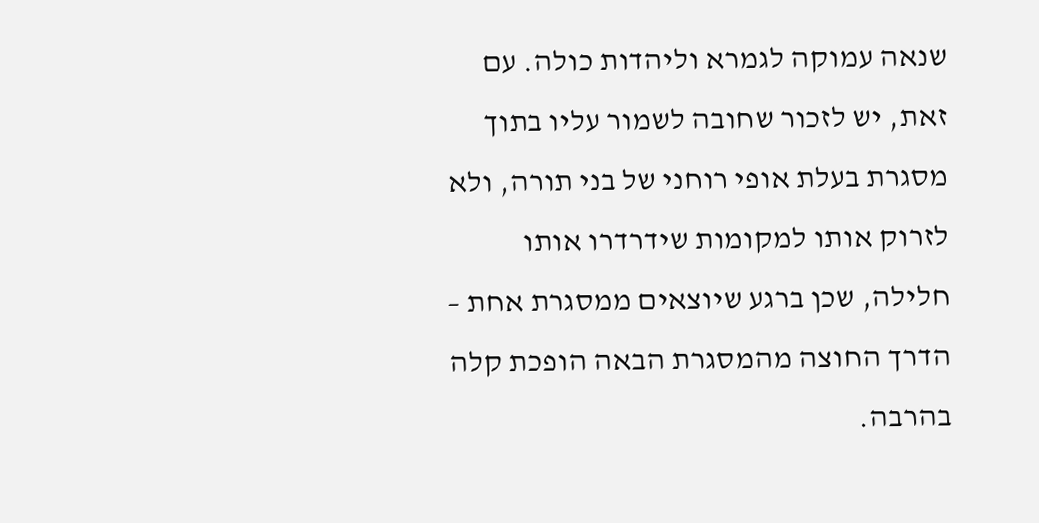שנאה עמוקה לגמרא וליהדות כולה. עם זאת, יש לזכור שחובה לשמור עליו בתוך מסגרת בעלת אופי רוחני של בני תורה, ולא לזרוק אותו למקומות שידרדרו אותו חלילה, שכן ברגע שיוצאים ממסגרת אחת – הדרך החוצה מהמסגרת הבאה הופכת קלה בהרבה.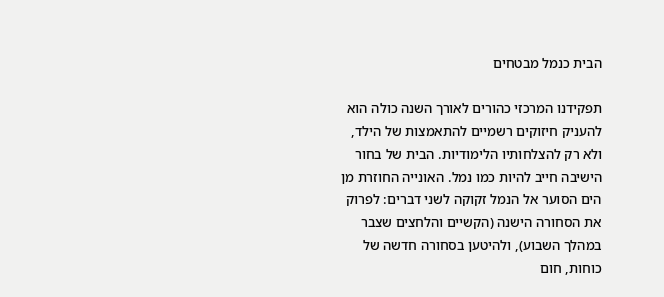הבית כנמל מבטחים

תפקידנו המרכזי כהורים לאורך השנה כולה הוא להעניק חיזוקים רשמיים להתאמצות של הילד, ולא רק להצלחותיו הלימודיות. הבית של בחור הישיבה חייב להיות כמו נמל. האונייה החוזרת מן הים הסוער אל הנמל זקוקה לשני דברים: לפרוק את הסחורה הישנה (הקשיים והלחצים שצבר במהלך השבוע), ולהיטען בסחורה חדשה של כוחות, חום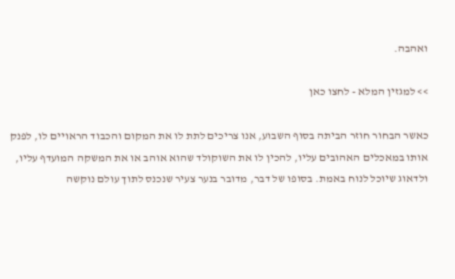ואהבה.

>> למגזין המלא - לחצו כאן

כאשר הבחור חוזר הביתה בסוף השבוע, אנו צריכים לתת לו את המקום והכבוד הראויים לו, לפנק אותו במאכלים האהובים עליו, להכין לו את השוקולד שהוא אוהב או את המשקה המועדף עליו, ולדאוג שיוכל לנוח באמת. בסופו של דבר, מדובר בנער צעיר שנכנס לתוך עולם נוקשה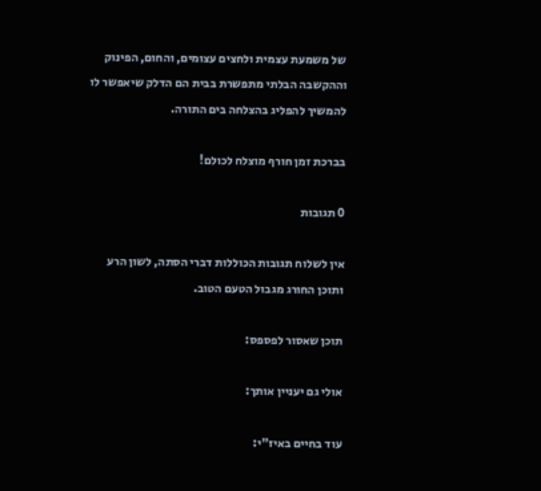של משמעת עצמית ולחצים עצומים, והחום, הפינוק וההקשבה הבלתי מתפשרת בבית הם הדלק שיאפשר לו להמשיך להפליג בהצלחה בים התורה.

בברכת זמן חורף מוצלח לכולם!

0 תגובות

אין לשלוח תגובות הכוללות דברי הסתה, לשון הרע ותוכן החורג מגבול הטעם הטוב.

תוכן שאסור לפספס:

אולי גם יעניין אותך:

עוד בחיים באיז"י: